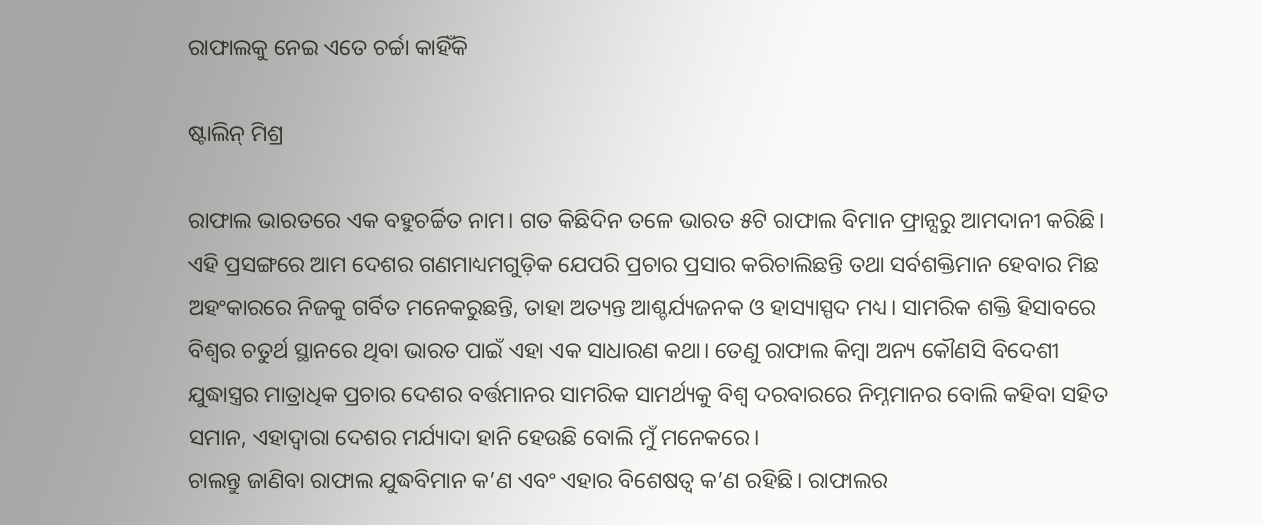ରାଫାଲକୁ ନେଇ ଏତେ ଚର୍ଚ୍ଚା କାହିଁକି

ଷ୍ଟାଲିନ୍‌ ମିଶ୍ର

ରାଫାଲ ଭାରତରେ ଏକ ବହୁଚର୍ଚ୍ଚିତ ନାମ। ଗତ କିଛିଦିନ ତଳେ ଭାରତ ୫ଟି ରାଫାଲ ବିମାନ ଫ୍ରାନ୍ସରୁ ଆମଦାନୀ କରିଛି। ଏହି ପ୍ରସଙ୍ଗରେ ଆମ ଦେଶର ଗଣମାଧ୍ୟମଗୁଡ଼ିକ ଯେପରି ପ୍ରଚାର ପ୍ରସାର କରିଚାଲିଛନ୍ତି ତଥା ସର୍ବଶକ୍ତିମାନ ହେବାର ମିଛ ଅହଂକାରରେ ନିଜକୁ ଗର୍ବିତ ମନେକରୁଛନ୍ତି, ତାହା ଅତ୍ୟନ୍ତ ଆଶ୍ଚର୍ଯ୍ୟଜନକ ଓ ହାସ୍ୟାସ୍ପଦ ମଧ୍ୟ। ସାମରିକ ଶକ୍ତି ହିସାବରେ ବିଶ୍ୱର ଚତୁର୍ଥ ସ୍ଥାନରେ ଥିବା ଭାରତ ପାଇଁ ଏହା ଏକ ସାଧାରଣ କଥା। ତେଣୁ ରାଫାଲ କିମ୍ବା ଅନ୍ୟ କୌଣସି ବିଦେଶୀ ଯୁଦ୍ଧାସ୍ତ୍ରର ମାତ୍ରାଧିକ ପ୍ରଚାର ଦେଶର ବର୍ତ୍ତମାନର ସାମରିକ ସାମର୍ଥ୍ୟକୁ ବିଶ୍ୱ ଦରବାରରେ ନିମ୍ନମାନର ବୋଲି କହିବା ସହିତ ସମାନ, ଏହାଦ୍ୱାରା ଦେଶର ମର୍ଯ୍ୟାଦା ହାନି ହେଉଛି ବୋଲି ମୁଁ ମନେକରେ।
ଚାଲନ୍ତୁ ଜାଣିବା ରାଫାଲ ଯୁଦ୍ଧବିମାନ କ’ଣ ଏବଂ ଏହାର ବିଶେଷତ୍ୱ କ’ଣ ରହିଛି। ରାଫାଲର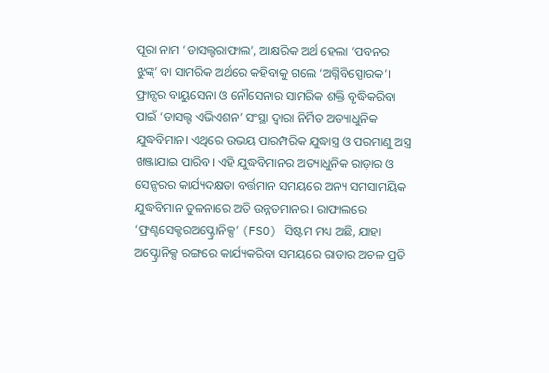ପୂରା ନାମ ‘ଡାସଲ୍ଟରାଫାଲ’, ଆକ୍ଷରିକ ଅର୍ଥ ହେଲା ‘ପବନର ଝୁଙ୍କ୍‌’ ବା ସାମରିକ ଅର୍ଥରେ କହିବାକୁ ଗଲେ ‘ଅଗ୍ନିବିସ୍ପୋରକ’। ଫ୍ରାନ୍ସର ବାୟୁସେନା ଓ ନୌସେନାର ସାମରିକ ଶକ୍ତି ବୃଦ୍ଧିକରିବା ପାଇଁ ‘ଡାସଲ୍ଟ ଏଭିଏଶନ’ ସଂସ୍ଥା ଦ୍ବାରା ନିର୍ମିତ ଅତ୍ୟାଧୁନିକ ଯୁଦ୍ଧବିମାନ। ଏଥିରେ ଉଭୟ ପାରମ୍ପରିକ ଯୁଦ୍ଧାସ୍ତ୍ର ଓ ପରମାଣୁ ଅସ୍ତ୍ର ଖଞ୍ଜାଯାଇ ପାରିବ। ଏହି ଯୁଦ୍ଧବିମାନର ଅତ୍ୟାଧୁନିକ ରାଡ଼ାର ଓ ସେନ୍ସରର କାର୍ଯ୍ୟଦକ୍ଷତା ବର୍ତ୍ତମାନ ସମୟରେ ଅନ୍ୟ ସମସାମୟିକ ଯୁଦ୍ଧବିମାନ ତୁଳନାରେ ଅତି ଉନ୍ନତମାନର। ରାଫାଲରେ ‘ଫ୍ରଣ୍ଟସେକ୍ଟରଅପ୍ଟ୍ରୋନିକ୍ସ’ (FSO) ସିଷ୍ଟମ ମଧ୍ୟ ଅଛି, ଯାହା ଅପ୍ଟ୍ରୋନିକ୍ସ ରଙ୍ଗରେ କାର୍ଯ୍ୟକରିବା ସମୟରେ ରାଡାର ଅଚଳ ପ୍ରତି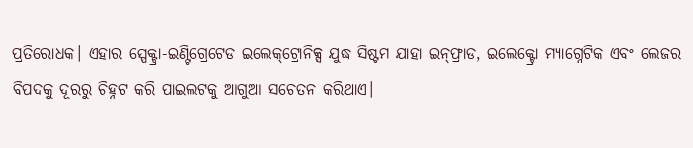ପ୍ରତିରୋଧକ। ଏହାର ସ୍ପେକ୍ଟ୍ରା-ଇଣ୍ଟିଗ୍ରେଟେଡ ଇଲେକ୍‌ଟ୍ରୋନିକ୍ସ ଯୁଦ୍ଧ ସିଷ୍ଟମ ଯାହା ଇନ୍‌ଫ୍ରାଡ, ଇଲେକ୍ଟ୍ରୋ ମ୍ୟାଗ୍ନେଟିକ ଏବଂ ଲେଜର ବିପଦକୁ ଦୂରରୁ ଚିହ୍ନଟ କରି ପାଇଲଟକୁ ଆଗୁଆ ସଚେତନ କରିଥାଏ।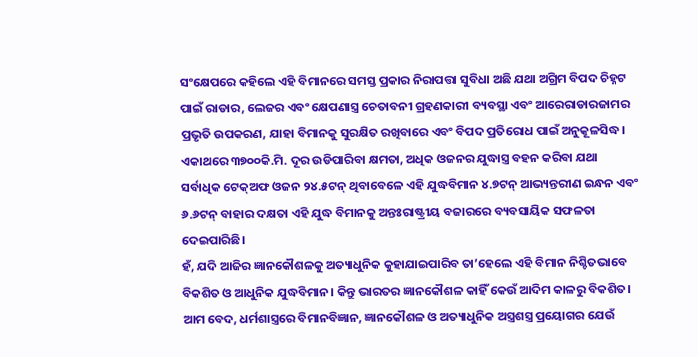ସଂକ୍ଷେପରେ କହିଲେ ଏହି ବିମାନରେ ସମସ୍ତ ପ୍ରକାର ନିରାପତ୍ତା ସୁବିଧା ଅଛି ଯଥା ଅଗ୍ରିମ ବିପଦ ଚିହ୍ନଟ ପାଇଁ ରାଡାର, ଲେଜର ଏବଂ କ୍ଷେପଣାସ୍ତ୍ର ଚେତାବନୀ ଗ୍ରହଣକାରୀ ବ୍ୟବସ୍ଥା ଏବଂ ଆରେରାଡାରଜାମର ପ୍ରଭୃତି ଉପକରଣ, ଯାହା ବିମାନକୁ ସୁରକ୍ଷିତ ରଖିବାରେ ଏବଂ ବିପଦ ପ୍ରତିରୋଧ ପାଇଁ ଅନୁକୂଳସିଦ୍ଧ। ଏକାଥରେ ୩୭୦୦କି.ମି. ଦୂର ଉଡିପାରିବା କ୍ଷମତା, ଅଧିକ ଓଜନର ଯୁଦ୍ଧାସ୍ତ୍ର ବହନ କରିବା ଯଥା ସର୍ବାଧିକ ଟେକ୍‌ଅଫ ଓଜନ ୨୪.୫ଟନ୍‌ ଥିବାବେଳେ ଏହି ଯୁଦ୍ଧବିମାନ ୪.୭ଟନ୍‌ ଆଭ୍ୟନ୍ତରୀଣ ଇନ୍ଧନ ଏବଂ ୬.୬ଟନ୍‌ ବାହାର ଦକ୍ଷତା ଏହି ଯୁଦ୍ଧ ବିମାନକୁ ଅନ୍ତଃରାଷ୍ଟ୍ରୀୟ ବଜାରରେ ବ୍ୟବସାୟିକ ସଫଳତା ଦେଇପାରିଛି।
ହଁ, ଯଦି ଆଜିର ଜ୍ଞାନକୌଶଳକୁ ଅତ୍ୟାଧୁନିକ କୁହାଯାଇପାରିବ ତା’ହେଲେ ଏହି ବିମାନ ନିଶ୍ଚିତଭାବେ ବିକଶିତ ଓ ଆଧୁନିକ ଯୁଦ୍ଧବିମାନ। କିନ୍ତୁ ଭାରତର ଜ୍ଞାନକୌଶଳ କାହିଁ କେଉଁ ଆଦିମ କାଳରୁ ବିକଶିତ। ଆମ ବେଦ, ଧର୍ମଶାସ୍ତ୍ରରେ ବିମାନବିଜ୍ଞାନ, ଜ୍ଞାନକୌଶଳ ଓ ଅତ୍ୟାଧୁନିକ ଅସ୍ତ୍ରଶସ୍ତ୍ର ପ୍ରୟୋଗର ଯେଉଁ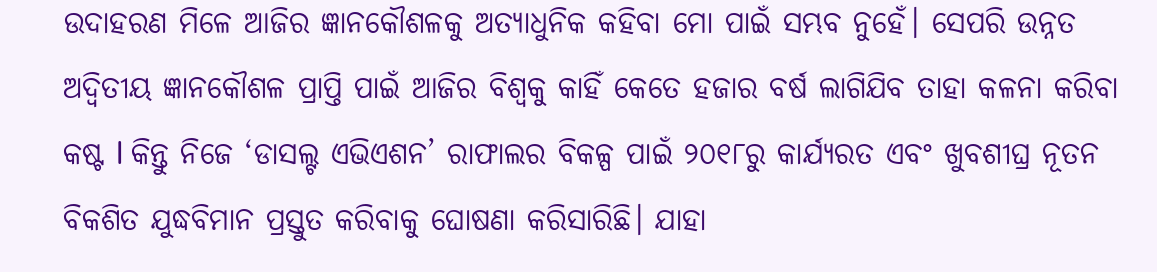ଉଦାହରଣ ମିଳେ ଆଜିର ଜ୍ଞାନକୌଶଳକୁ ଅତ୍ୟାଧୁନିକ କହିବା ମୋ ପାଇଁ ସମ୍ଭବ ନୁହେଁ। ସେପରି ଉନ୍ନତ ଅଦ୍ୱିତୀୟ ଜ୍ଞାନକୌଶଳ ପ୍ରାପ୍ତି ପାଇଁ ଆଜିର ବିଶ୍ୱକୁ କାହିଁ କେତେ ହଜାର ବର୍ଷ ଲାଗିଯିବ ତାହା କଳନା କରିବା କଷ୍ଟ l କିନ୍ତୁ ନିଜେ ‘ଡାସଲ୍ଟ ଏଭିଏଶନ’ ରାଫାଲର ବିକଳ୍ପ ପାଇଁ ୨୦୧୮ରୁ କାର୍ଯ୍ୟରତ ଏବଂ ଖୁବଶୀଘ୍ର ନୂତନ ବିକଶିତ ଯୁଦ୍ଧବିମାନ ପ୍ରସ୍ତୁତ କରିବାକୁ ଘୋଷଣା କରିସାରିଛି। ଯାହା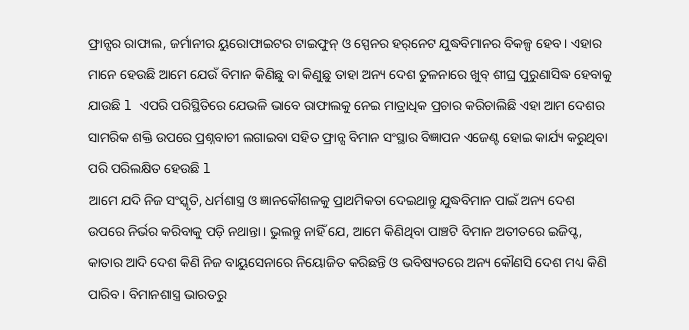ଫ୍ରାନ୍ସର ରାଫାଲ, ଜର୍ମାନୀର ୟୁରୋଫାଇଟର ଟାଇଫୁନ୍‌ ଓ ସ୍ପେନର ହର୍‌ନେଟ ଯୁଦ୍ଧବିମାନର ବିକଳ୍ପ ହେବ। ଏହାର ମାନେ ହେଉଛି ଆମେ ଯେଉଁ ବିମାନ କିଣିଛୁ ବା କିଣୁଛୁ ତାହା ଅନ୍ୟ ଦେଶ ତୁଳନାରେ ଖୁବ୍‌ ଶୀଘ୍ର ପୁରୁଣାସିଦ୍ଧ ହେବାକୁ ଯାଉଛି l ଏପରି ପରିସ୍ଥିତିରେ ଯେଭଳି ଭାବେ ରାଫାଲକୁ ନେଇ ମାତ୍ରାଧିକ ପ୍ରଚାର କରିଚାଲିଛି ଏହା ଆମ ଦେଶର ସାମରିକ ଶକ୍ତି ଉପରେ ପ୍ରଶ୍ନବାଚୀ ଲଗାଇବା ସହିତ ଫ୍ରାନ୍ସ ବିମାନ ସଂସ୍ଥାର ବିଜ୍ଞାପନ ଏଜେଣ୍ଟ ହୋଇ କାର୍ଯ୍ୟ କରୁଥିବା ପରି ପରିଲକ୍ଷିତ ହେଉଛି l
ଆମେ ଯଦି ନିଜ ସଂସ୍କୃତି, ଧର୍ମଶାସ୍ତ୍ର ଓ ଜ୍ଞାନକୌଶଳକୁ ପ୍ରାଥମିକତା ଦେଇଥାନ୍ତୁ ଯୁଦ୍ଧବିମାନ ପାଇଁ ଅନ୍ୟ ଦେଶ ଉପରେ ନିର୍ଭର କରିବାକୁ ପଡ଼ି ନଥାନ୍ତା। ଭୁଲନ୍ତୁ ନାହିଁ ଯେ, ଆମେ କିଣିଥିବା ପାଞ୍ଚଟି ବିମାନ ଅତୀତରେ ଇଜିପ୍ଟ, କାତାର ଆଦି ଦେଶ କିଣି ନିଜ ବାୟୁସେନାରେ ନିୟୋଜିତ କରିଛନ୍ତି ଓ ଭବିଷ୍ୟତରେ ଅନ୍ୟ କୌଣସି ଦେଶ ମଧ୍ୟ କିଣି ପାରିବ। ବିମାନଶାସ୍ତ୍ର ଭାରତରୁ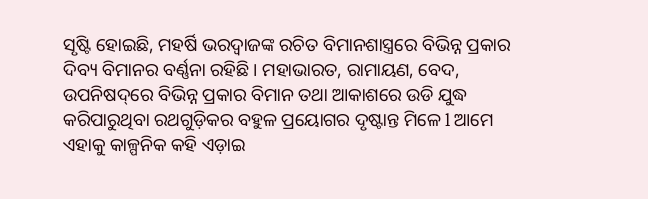ସୃଷ୍ଟି ହୋଇଛି, ମହର୍ଷି ଭରଦ୍ୱାଜଙ୍କ ରଚିତ ବିମାନଶାସ୍ତ୍ରରେ ବିଭିନ୍ନ ପ୍ରକାର ଦିବ୍ୟ ବିମାନର ବର୍ଣ୍ଣନା ରହିଛି। ମହାଭାରତ, ରାମାୟଣ, ବେଦ, ଉପନିଷଦ୍‌ରେ ବିଭିନ୍ନ ପ୍ରକାର ବିମାନ ତଥା ଆକାଶରେ ଉଡି ଯୁଦ୍ଧ କରିପାରୁଥିବା ରଥଗୁଡ଼ିକର ବହୁଳ ପ୍ରୟୋଗର ଦୃଷ୍ଟାନ୍ତ ମିଳେ l ଆମେ ଏହାକୁ କାଳ୍ପନିକ କହି ଏଡ଼ାଇ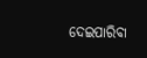ଦେଇପାରିବା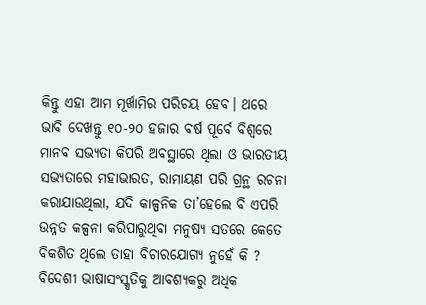କିନ୍ତୁ ଏହା ଆମ ମୂର୍ଖାମିର ପରିଚୟ ହେବ। ଥରେ ଭାବି ଦେଖନ୍ତୁ ୧୦-୨୦ ହଜାର ବର୍ଷ ପୂର୍ବେ ବିଶ୍ୱରେ ମାନବ ସଭ୍ୟତା କିପରି ଅବସ୍ଥାରେ ଥିଲା ଓ ଭାରତୀୟ ସଭ୍ୟତାରେ ମହାଭାରତ, ରାମାୟଣ ପରି ଗ୍ରନ୍ଥ ରଚନା କରାଯାଉଥିଲା, ଯଦି କାଳ୍ପନିକ ତା’ହେଲେ ବି ଏପରି ଉନ୍ନତ କଳ୍ପନା କରିପାରୁଥିବା ମନୁଷ୍ୟ ସତରେ କେତେ ବିକଶିତ ଥିଲେ ତାହା ବିଚାରଯୋଗ୍ୟ ନୁହେଁ କି ? ବିଦେଶୀ ଭାଷାସଂସ୍କୃତିକୁ ଆବଶ୍ୟକରୁ ଅଧିକ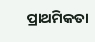ପ୍ରାଥମିକତା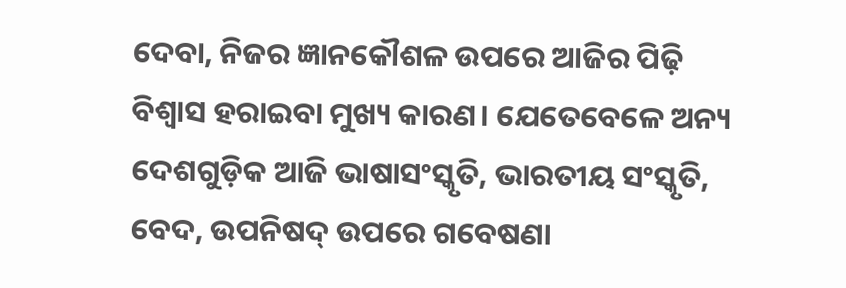ଦେବା, ନିଜର ଜ୍ଞାନକୌଶଳ ଉପରେ ଆଜିର ପିଢ଼ି ବିଶ୍ୱାସ ହରାଇବା ମୁଖ୍ୟ କାରଣ। ଯେତେବେଳେ ଅନ୍ୟ ଦେଶଗୁଡ଼ିକ ଆଜି ଭାଷାସଂସ୍କୃତି, ଭାରତୀୟ ସଂସ୍କୃତି, ବେଦ, ଉପନିଷଦ୍‌ ଉପରେ ଗବେଷଣା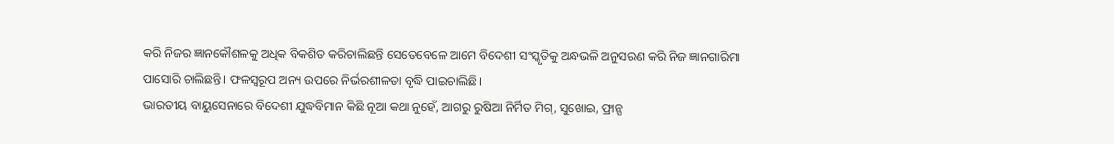କରି ନିଜର ଜ୍ଞାନକୌଶଳକୁ ଅଧିକ ବିକଶିତ କରିଚାଲିଛନ୍ତି ସେତେବେଳେ ଆମେ ବିଦେଶୀ ସଂସ୍କୃତିକୁ ଅନ୍ଧଭଳି ଅନୁସରଣ କରି ନିଜ ଜ୍ଞାନଗାରିମା ପାସୋରି ଚାଲିଛନ୍ତି। ଫଳସ୍ବରୂପ ଅନ୍ୟ ଉପରେ ନିର୍ଭରଶୀଳତା ବୃଦ୍ଧି ପାଇଚାଲିଛି।
ଭାରତୀୟ ବାୟୁସେନାରେ ବିଦେଶୀ ଯୁଦ୍ଧବିମାନ କିଛି ନୂଆ କଥା ନୁହେଁ, ଆଗରୁ ରୁଷିଆ ନିର୍ମିତ ମିଗ୍‌, ସୁଖୋଇ, ଫ୍ରାନ୍ସ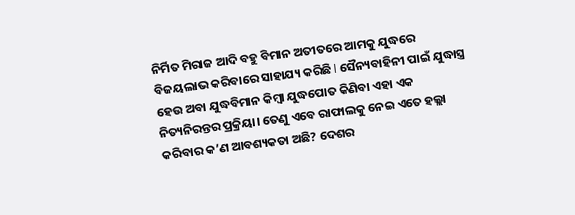ନିର୍ମିତ ମିରାଜ ଆଦି ବହୁ ବିମାନ ଅତୀତରେ ଆମକୁ ଯୁଦ୍ଧରେ ବିଜୟଲାଭ କରିବାରେ ସାହାଯ୍ୟ କରିଛି l ସୈନ୍ୟବାହିନୀ ପାଇଁ ଯୁଦ୍ଧାସ୍ତ୍ର ହେଉ ଅବା ଯୁଦ୍ଧବିମାନ କିମ୍ବା ଯୁଦ୍ଧପୋତ କିଣିବା ଏହା ଏକ ନିତ୍ୟନିରନ୍ତର ପ୍ରକ୍ରିୟା। ତେଣୁ ଏବେ ରାଫାଲକୁ ନେଇ ଏତେ ହଲ୍ଲା କରିବାର କ’ଣ ଆବଶ୍ୟକତା ଅଛି? ଦେଶର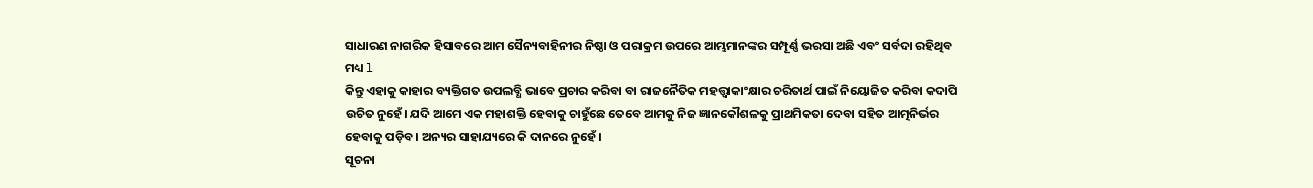ସାଧାରଣ ନାଗରିକ ହିସାବରେ ଆମ ସୈନ୍ୟବାହିନୀର ନିଷ୍ଠା ଓ ପରାକ୍ରମ ଉପରେ ଆମ୍ଭମାନଙ୍କର ସମ୍ପୂର୍ଣ୍ଣ ଭରସା ଅଛି ଏବଂ ସର୍ବଦା ରହିଥିବ ମଧ୍ୟ l
କିନ୍ତୁ ଏହାକୁ କାହାର ବ୍ୟକ୍ତିଗତ ଉପଲବ୍ଧି ଭାବେ ପ୍ରଚାର କରିବା ବା ରାଜନୈତିକ ମହତ୍ତ୍ୱାକାଂକ୍ଷାର ଚରିତାର୍ଥ ପାଇଁ ନିୟୋଜିତ କରିବା କଦାପି ଉଚିତ ନୁହେଁ। ଯଦି ଆମେ ଏକ ମହାଶକ୍ତି ହେବାକୁ ଚାହୁଁଛେ ତେବେ ଆମକୁ ନିଜ ଜ୍ଞାନକୌଶଳକୁ ପ୍ରାଥମିକତା ଦେବା ସହିତ ଆତ୍ମନିର୍ଭର ହେବାକୁ ପଡ଼ିବ। ଅନ୍ୟର ସାହାଯ୍ୟରେ କି ଦାନରେ ନୁହେଁ।
ସୂଚନା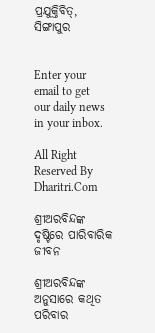ପ୍ରଯୁକ୍ତିବିତ୍‌, ସିଙ୍ଗାପୁର


Enter your email to get our daily news in your inbox.

All Right Reserved By Dharitri.Com

ଶ୍ରୀଅରବିନ୍ଦଙ୍କ ଦୃଷ୍ଟିରେ ପାରିବାରିକ ଜୀବନ

ଶ୍ରୀଅରବିନ୍ଦଙ୍କ ଅନୁସାରେ କଥିତ ପରିବାର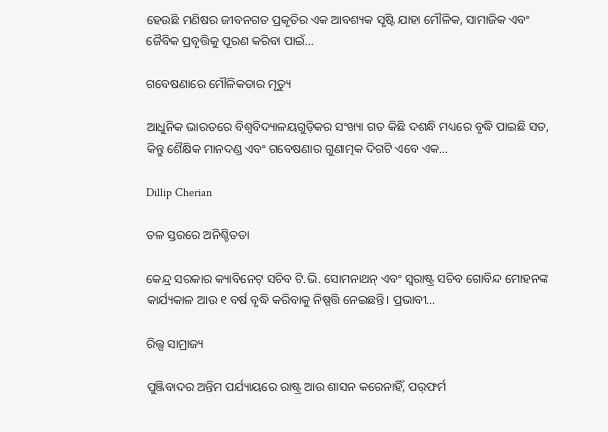ହେଉଛି ମଣିଷର ଜୀବନଗତ ପ୍ରକୃତିର ଏକ ଆବଶ୍ୟକ ସୃଷ୍ଟି ଯାହା ମୌଳିକ, ସାମାଜିକ ଏବଂ ଜୈବିକ ପ୍ରବୃତ୍ତିକୁ ପୂରଣ କରିବା ପାଇଁ…

ଗବେଷଣାରେ ମୌଳିକତାର ମୃତ୍ୟୁ

ଆଧୁନିକ ଭାରତରେ ବିଶ୍ୱବିଦ୍ୟାଳୟଗୁଡ଼ିକର ସଂଖ୍ୟା ଗତ କିଛି ଦଶନ୍ଧି ମଧ୍ୟରେ ବୃଦ୍ଧି ପାଇଛି ସତ, କିନ୍ତୁ ଶୈକ୍ଷିକ ମାନଦଣ୍ଡ ଏବଂ ଗବେଷଣାର ଗୁଣାତ୍ମକ ଦିଗଟି ଏବେ ଏକ…

Dillip Cherian

ତଳ ସ୍ତରରେ ଅନିଶ୍ଚିତତା

କେନ୍ଦ୍ର ସରକାର କ୍ୟାବିନେଟ୍‌ ସଚିବ ଟି.ଭି. ସୋମନାଥନ୍‌ ଏବଂ ସ୍ବରାଷ୍ଟ୍ର ସଚିବ ଗୋବିନ୍ଦ ମୋହନଙ୍କ କାର୍ଯ୍ୟକାଳ ଆଉ ୧ ବର୍ଷ ବୃଦ୍ଧି କରିବାକୁ ନିଷ୍ପତ୍ତି ନେଇଛନ୍ତି। ପ୍ରଭାବୀ…

ରିଲ୍ସ ସାମ୍ରାଜ୍ୟ

ପୁଞ୍ଜିବାଦର ଅନ୍ତିମ ପର୍ଯ୍ୟାୟରେ ରାଷ୍ଟ୍ର ଆଉ ଶାସନ କରେନାହିଁ, ପର୍‌ଫର୍ମ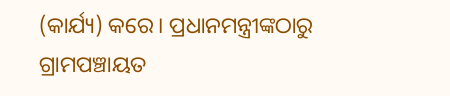(କାର୍ଯ୍ୟ) କରେ। ପ୍ରଧାନମନ୍ତ୍ରୀଙ୍କଠାରୁ ଗ୍ରାମପଞ୍ଚାୟତ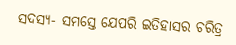ସଦସ୍ୟ- ସମସ୍ତେ ଯେପରି ଇତିହାସର ଚରିତ୍ର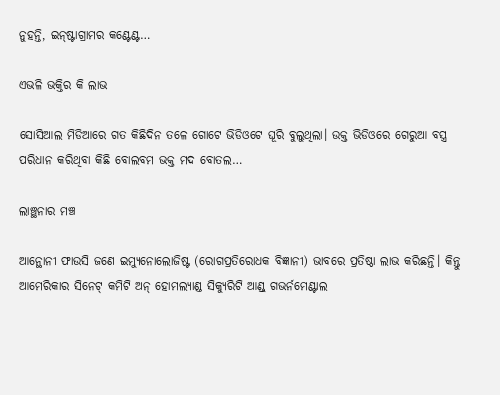ନୁହନ୍ତି, ଇନ୍‌ଷ୍ଟାଗ୍ରାମର କଣ୍ଟେଣ୍ଟ…

ଏଭଳି ଭକ୍ତିର କି ଲାଭ

ସୋସିଆଲ ମିଡିଆରେ ଗତ କିଛିଦିନ ତଳେ ଗୋଟେ ଭିଡିଓଟେ ଘୂରି ବୁଲୁଥିଲା। ଉକ୍ତ ଭିଡିଓରେ ଗେରୁଆ ବସ୍ତ୍ର ପରିଧାନ କରିଥିବା କିଛି ବୋଲବମ ଭକ୍ତ ମଦ ବୋତଲ…

ଲାଞ୍ଛନାର ମଞ୍ଚ

ଆନ୍ଥୋନୀ ଫାଉସି ଜଣେ ଇମ୍ୟୁନୋଲୋଜିଷ୍ଟ (ରୋଗପ୍ରତିରୋଧକ ବିଜ୍ଞାନୀ) ଭାବରେ ପ୍ରତିଷ୍ଠା ଲାଭ କରିଛନ୍ତି। କିନ୍ତୁ ଆମେରିକାର ସିନେଟ୍‌ କମିଟି ଅନ୍‌ ହୋମଲ୍ୟାଣ୍ଡ ସିକ୍ୟୁରିଟି ଆଣ୍ଡ୍‌ ଗଭର୍ନମେଣ୍ଟାଲ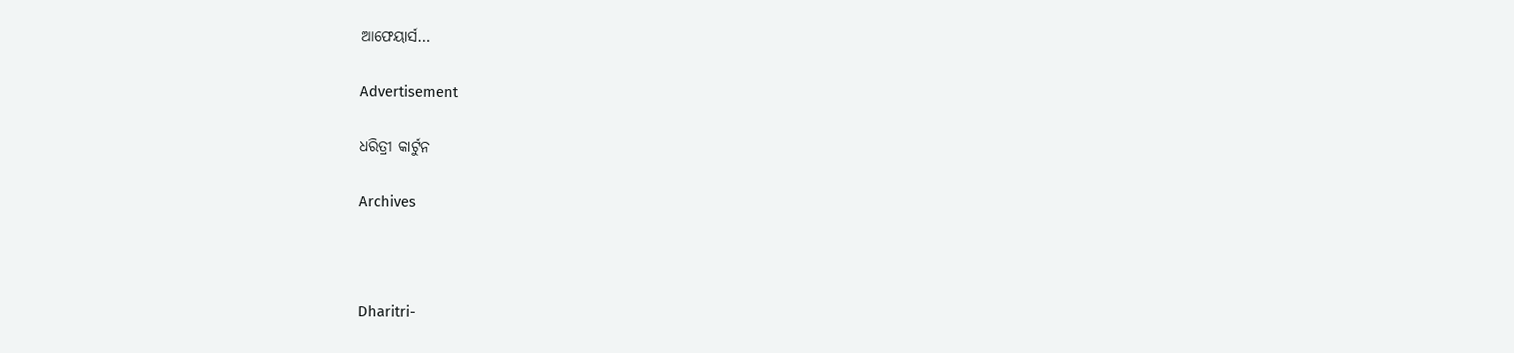ଆଫେୟାର୍ସ…

Advertisement

ଧରିତ୍ରୀ କାର୍ଟୁନ

Archives



Dharitri-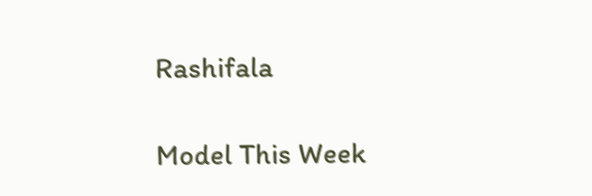Rashifala

Model This Week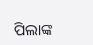ପିଲାଙ୍କ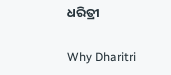ଧରିତ୍ରୀ

Why Dharitri